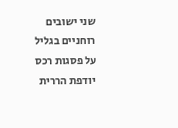שני ישובים רוחניים בגליל
על פסגות רכס יודפת הררית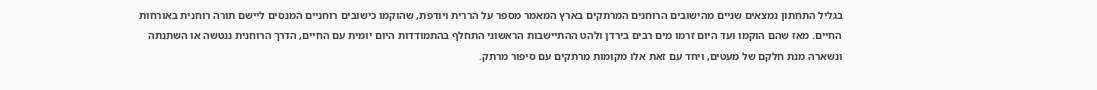בגליל התחתון נמצאים שניים מהישובים הרוחנים המרתקים בארץ המאמר מספר על הררית ויודפת, שהוקמו כישובים רוחניים המנסים ליישם תורה רוחנית באורחות החיים. מאז שהם הוקמו ועד היום זרמו מים רבים בירדן ולהט ההתיישבות הראשוני התחלף בהתמודדות היום יומית עם החיים, הדרך הרוחנית ננטשה או השתנתה ונשארה מנת חלקם של מעטים, ויחד עם זאת אלו מקומות מרתקים עם סיפור מרתק.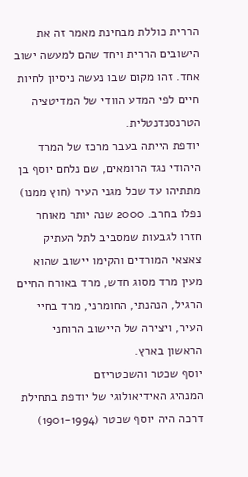הררית כוללת מבחינת מאמר זה את הישובים הררית ויחד שהם למעשה ישוב אחד. זהו מקום שבו נעשה ניסיון לחיות חיים לפי המדע הוודי של המדיטציה הטרנסנדנטלית.
יודפת הייתה בעבר מרכז של המרד היהודי נגד הרומאים, שם נלחם יוסף בן מתתיהו עד שכל מגני העיר (חוץ ממנו) נפלו בחרב. 2000 שנה יותר מאוחר חזרו לגבעות שמסביב לתל העתיק צאצאי המורדים והקימו יישוב שהוא מעין מרד מסוג חדש, מרד באורח החיים הרגיל, הנהנתי, החומרני, מרד בחיי העיר, ויצירה של היישוב הרוחני הראשון בארץ.
יוסף שכטר והשכטריזם
המנהיג האידיאולוגי של יודפת בתחילת דרכה היה יוסף שכטר (1901-1994)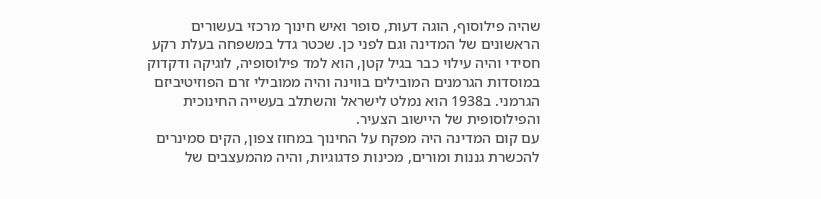שהיה פילוסוף, הוגה דעות, סופר ואיש חינוך מרכזי בעשורים הראשונים של המדינה וגם לפני כן. שכטר גדל במשפחה בעלת רקע חסידי והיה עילוי כבר בגיל קטן, הוא למד פילוסופיה, לוגיקה ודקדוק במוסדות הגרמנים המובילים בווינה והיה ממובילי זרם הפוזיטיביזם הגרמני. ב1938 הוא נמלט לישראל והשתלב בעשייה החינוכית והפילוסופית של היישוב הצעיר.
עם קום המדינה היה מפקח על החינוך במחוז צפון, הקים סמינרים להכשרת גננות ומורים, מכינות פדגוגיות, והיה מהמעצבים של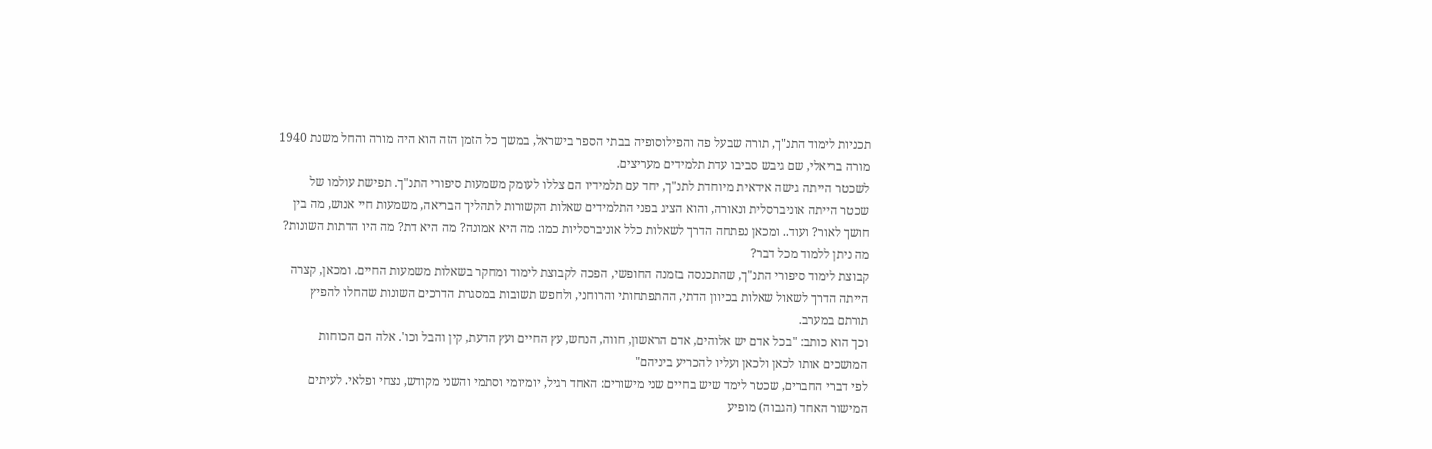תכניות לימוד התנ"ך, תורה שבעל פה והפילוסופיה בבתי הספר בישראל, במשך כל הזמן הזה הוא היה מורה והחל משנת 1940 מורה בריאלי, שם גיבש סביבו עדת תלמידים מעריצים.
לשכטר הייתה גישה אידאית מיוחדת לתנ"ך, יחד עם תלמידיו הם צללו לעומק משמעות סיפורי התנ"ך. תפישת עולמו של שכטר הייתה אוניברסלית ונאורה, והוא הציג בפני התלמידים שאלות הקשורות לתהליך הבריאה, משמעות חיי אנוש, מה בין חושך לאור? ועוד.. ומכאן נפתחה הדרך לשאלות כלל אוניברסליות כמו: מה היא אמונה? מה היא דת? מה היו הדתות השונות? מה ניתן ללמוד מכל דבר?
קבוצת לימוד סיפורי התנ"ך, שהתכנסה בזמנה החופשי, הפכה לקבוצת לימוד ומחקר בשאלות משמעות החיים. ומכאן, קצרה הייתה הדרך לשאול שאלות בכיוון הדתי, ההתפתחותי והרוחני, ולחפש תשובות במסגרת הדרכים השונות שהחלו להפיץ תורתם במערב.
וכך הוא כותב: "בכל אדם יש אלוהים, אדם הראשון, חווה, הנחש, עץ החיים ועץ הדעת, קין והבל וכו'. אלה הם הכוחות המושכים אותו לכאן ולכאן ועליו להכריע ביניהם"
לפי דברי החברים, שכטר לימד שיש בחיים שני מישורים: האחד רגיל, יומיומי וסתמי והשני מקודש, נצחי ופלאי. לעיתים המישור האחד (הגבוה) מופיע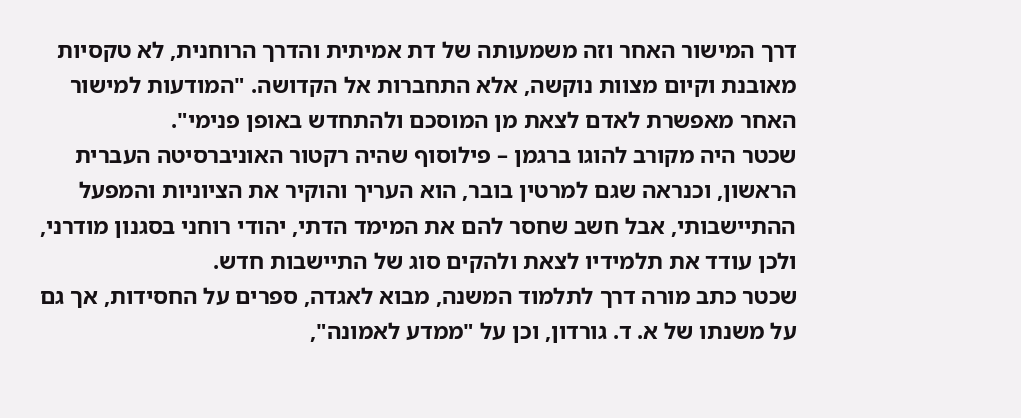דרך המישור האחר וזה משמעותה של דת אמיתית והדרך הרוחנית, לא טקסיות מאובנת וקיום מצוות נוקשה, אלא התחברות אל הקדושה. "המודעות למישור האחר מאפשרת לאדם לצאת מן המוסכם ולהתחדש באופן פנימי".
שכטר היה מקורב להוגו ברגמן – פילוסוף שהיה רקטור האוניברסיטה העברית הראשון, וכנראה שגם למרטין בובר, הוא העריך והוקיר את הציוניות והמפעל ההתיישבותי, אבל חשב שחסר להם את המימד הדתי, יהודי רוחני בסגנון מודרני, ולכן עודד את תלמידיו לצאת ולהקים סוג של התיישבות חדש.
שכטר כתב מורה דרך לתלמוד המשנה, מבוא לאגדה, ספרים על החסידות, אך גם על משנתו של א. ד. גורדון, וכן על "ממדע לאמונה",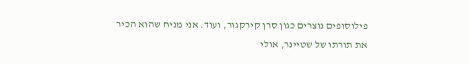פילוסופים נוצרים כגון סרן קירקגור, ועוד. אני מניח שהוא הכיר את תורתו של שטיינר, אולי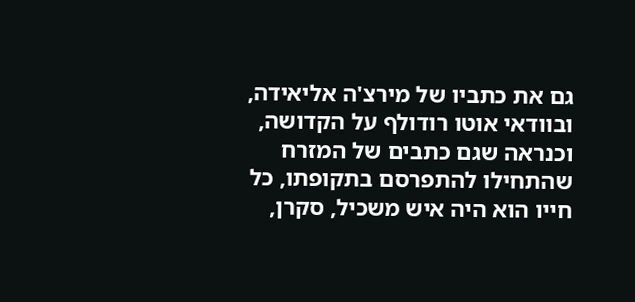גם את כתביו של מירצ'ה אליאידה, ובוודאי אוטו רודולף על הקדושה, וכנראה שגם כתבים של המזרח שהתחילו להתפרסם בתקופתו, כל חייו הוא היה איש משכיל, סקרן,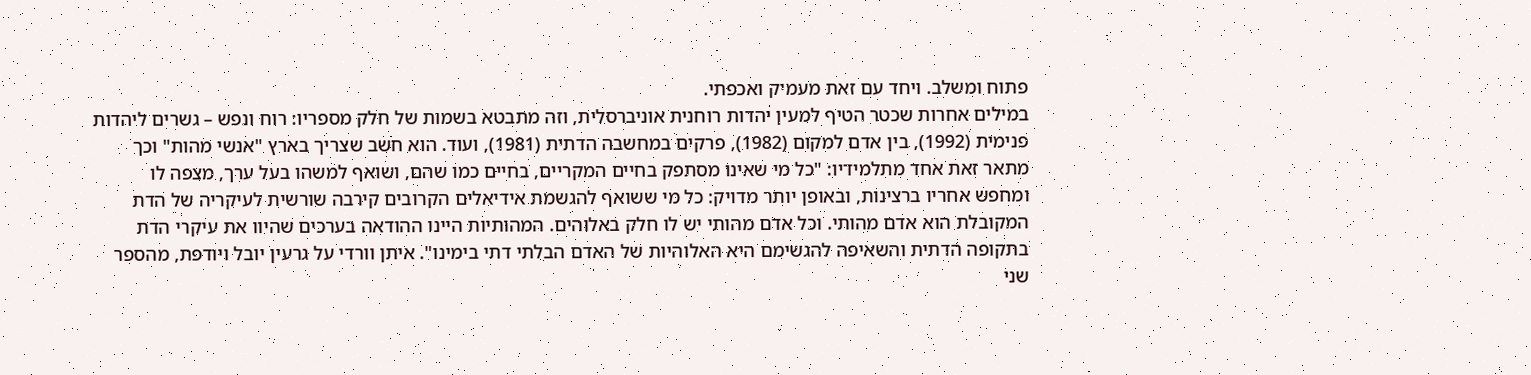פתוח ומשלב. ויחד עם זאת מעמיק ואכפתי.
במילים אחרות שכטר הטיף למעין יהדות רוחנית אוניברסלית, וזה מתבטא בשמות של חלק מספריו: רוח ונפש – גשרים ליהדות פנימית (1992), בין אדם למקום (1982), פרקים במחשבה הדתית (1981), ועוד. הוא חשב שצריך בארץ "אנשי מהות" וכך מתאר זאת אחד מתלמידיו: "כל מי שאינו מסתפק בחיים המקריים, בחיים כמו שהם, ושואף למשהו בעל ערך, מצפה לו ומחפש אחריו ברצינות, ובאופן יותר מדויק: כל מי ששואף להגשמת אידיאלים הקרובים קירבה שורשית לעיקריה של הדת המקובלת הוא אדם מהותי. וכל אדם מהותי יש לו חלק באלוהים. המהותיות היינו ההודאה בערכים שהיוו את עיקרי הדת בתקופה הדתית והשאיפה להגשימם היא האלוהיות של האדם הבלתי דתי בימינו". איתן וורדי על גרעין יובל ויודפת, מהספר שני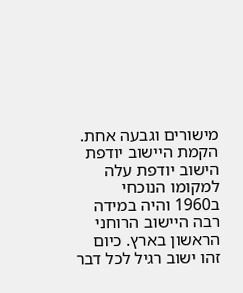מישורים וגבעה אחת.
הקמת היישוב יודפת
הישוב יודפת עלה למקומו הנוכחי ב1960 והיה במידה רבה היישוב הרוחני הראשון בארץ. כיום זהו ישוב רגיל לכל דבר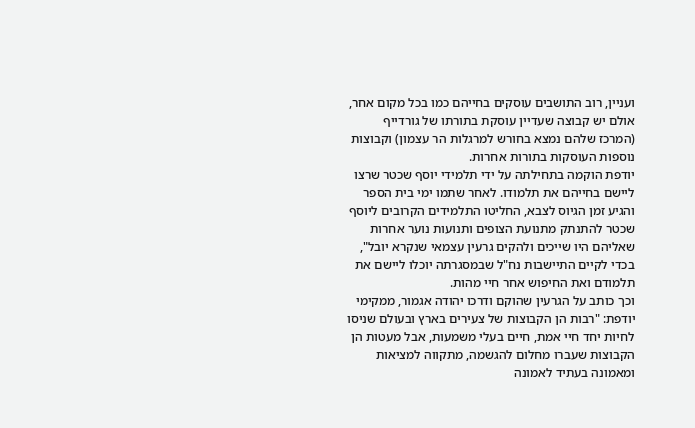ועניין, רוב התושבים עוסקים בחייהם כמו בכל מקום אחר, אולם יש קבוצה שעדיין עוסקת בתורתו של גורדייף (המרכז שלהם נמצא בחורש למרגלות הר עצמון) וקבוצות נוספות העוסקות בתורות אחרות.
יודפת הוקמה בתחילתה על ידי תלמידי יוסף שכטר שרצו ליישם בחייהם את תלמודו. לאחר שתמו ימי בית הספר והגיע זמן הגיוס לצבא, החליטו התלמידים הקרובים ליוסף שכטר להתנתק מתנועת הצופים ותנועות נוער אחרות שאליהם היו שייכים ולהקים גרעין עצמאי שנקרא יובל", בכדי לקיים התיישבות נח"ל שבמסגרתה יוכלו ליישם את תלמודם ואת החיפוש אחר חיי מהות.
וכך כותב על הגרעין שהוקם ודרכו יהודה אגמור, ממקימי יודפת: "רבות הן הקבוצות של צעירים בארץ ובעולם שניסו לחיות יחד חיי אמת, חיים בעלי משמעות, אבל מעטות הן הקבוצות שעברו מחלום להגשמה, מתקווה למציאות ומאמונה בעתיד לאמונה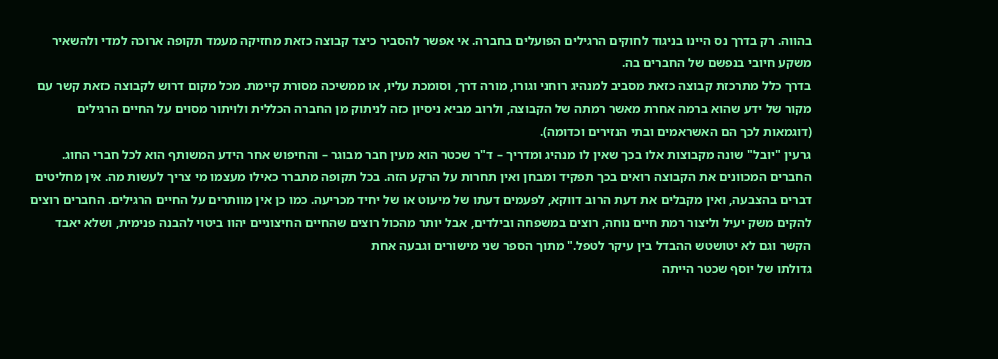בהווה. רק בדרך נס היינו בניגוד לחוקים הרגילים הפועלים בחברה. אי אפשר להסביר כיצד קבוצה כזאת מחזיקה מעמד תקופה ארוכה למדי ולהשאיר משקע חיובי בנפשם של החברים בה.
בדרך כלל מתרכזת קבוצה כזאת מסביב למנהיג רוחני וגורו, מורה דרך, וסומכת עליו, או ממשיכה מסורת קיימת. מכל מקום דרוש לקבוצה כזאת קשר עם מקור של ידע שהוא ברמה אחרת מאשר רמתה של הקבוצה, ולרוב מביא ניסיון כזה לניתוק מן החברה הכללית ולויתור מסוים על החיים הרגילים (דוגמאות לכך הם האשראמים ובתי הנזירים וכדומה).
גרעין "יובל" שונה מקבוצות אלו בכך שאין לו מנהיג ומדריך – ד"ר שכטר הוא מעין חבר מבוגר – והחיפוש אחר הידע המשותף הוא לכל חברי החוג. החברים המכוונים את הקבוצה רואים בכך תפקיד ומבחן ואין תחרות על הרקע הזה. בכל תקופה מתברר כאילו מעצמו מי צריך לעשות מה. אין מחליטים דברים בהצבעה, ואין מקבלים את דעת הרוב דווקא, לפעמים דעתו של מיעוט או של יחיד מכריעה. כמו כן אין מוותרים על החיים הרגילים. החברים רוצים להקים משק יעיל וליצור רמת חיים נוחה, רוצים במשפחה ובילדים, אבל יותר מהכול רוצים שהחיים החיצוניים יהוו ביטוי להבנה פנימית, ושלא יאבד הקשר וגם לא יטושטש ההבדל בין עיקר לטפל." מתוך הספר שני מישורים וגבעה אחת
גדולתו של יוסף שכטר הייתה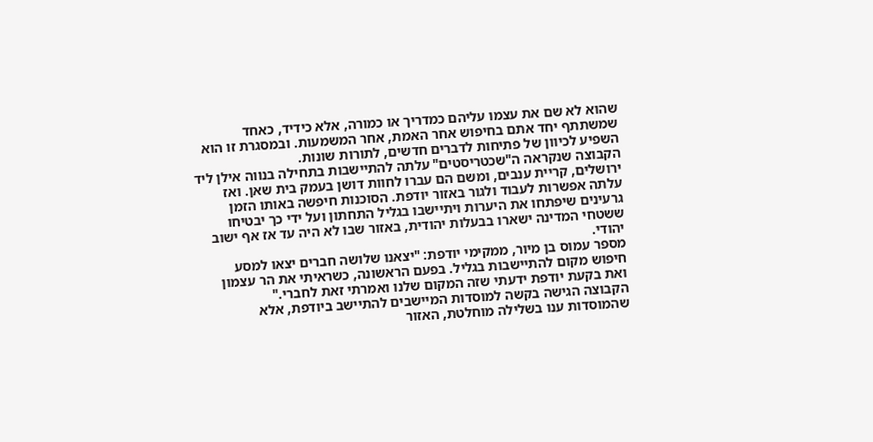שהוא לא שם את עצמו עליהם כמדריך או כמורה, אלא כידיד, כאחד שמשתתף יחד אתם בחיפוש אחר האמת, אחר המשמעות. ובמסגרת זו הוא השפיע לכיוון של פתיחות לדברים חדשים, לתורות שונות.
הקבוצה שנקראה ה"שכטריסטים" עלתה להתיישבות בתחילה בנווה אילן ליד ירושלים, קריית ענבים, ומשם הם עברו לחוות דושן בעמק בית שאן. ואז עלתה אפשרות לעבוד ולגור באזור יודפת. הסוכנות חיפשה באותו הזמן גרעינים שיפתחו את היערות ויתיישבו בגליל התחתון ועל ידי כך יבטיחו ששטחי המדינה ישארו בבעלות יהודית, באזור שבו לא היה עד אז אף ישוב יהודי.
מספר עמוס בן מיור, ממקימי יודפת: "יצאנו שלושה חברים יצאו למסע חיפוש מקום להתיישבות בגליל. בפעם הראשונה, כשראיתי את הר עצמון ואת בקעת יודפת ידעתי שזה המקום שלנו ואמרתי זאת לחברי."
הקבוצה הגישה בקשה למוסדות המיישבים להתיישב ביודפת, אלא שהמוסדות ענו בשלילה מוחלטת, האזור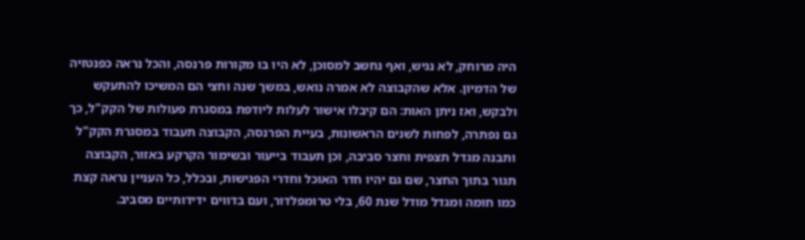היה מרוחק, לא נגיש, ואף נחשב למסוכן, לא היו בו מקורות פרנסה, והכל נראה כפנטזיה של הדמיון. אלא שהקבוצה לא אמרה נואש, במשך שנה וחצי הם המשיכו להתעקש ולבקש, ואז ניתן האות: הם קיבלו אישור לעלות ליודפת במסגרת פעולות של הקק"ל, כך גם נפתרה, לפחות לשנים הראשונות, בעיית הפרנסה, הקבוצה תעבוד במסגרת הקק"ל ותבנה מגדל תצפית וחצר סביבה, וכן תעבוד בייעור ובשימור הקרקע באזור, הקבוצה תגור בתוך החצר, שם גם יהיו חדר האוכל וחדרי הפגישות, ובכלל, כל העניין נראה קצת כמו חומה ומגדל מודל שנת 60, בלי טרומפלדור, ועם בדווים ידידותיים מסביב.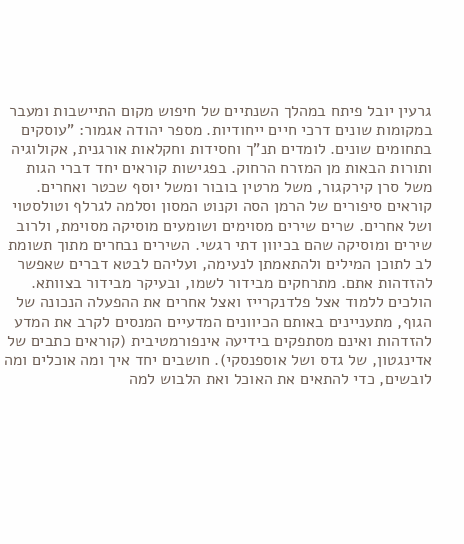גרעין יובל פיתח במהלך השנתיים של חיפוש מקום התיישבות ומעבר במקומות שונים דרכי חיים ייחודיות. מספר יהודה אגמור: "עוסקים בתחומים שונים. לומדים תנ"ך וחסידות וחקלאות אורגנית, אקולוגיה ותורות הבאות מן המזרח הרחוק. בפגישות קוראים יחד דברי הגות משל סרן קירקגור, משל מרטין בובור ומשל יוסף שכטר ואחרים. קוראים סיפורים של הרמן הסה וקנוט המסון וסלמה לגרלף וטולסטוי ושל אחרים. שרים שירים מסוימים ושומעים מוסיקה מסוימת, ולרוב שירים ומוסיקה שהם בכיוון דתי רגשי. השירים נבחרים מתוך תשומת לב לתוכן המילים ולהתאמתן לנעימה, ועליהם לבטא דברים שאפשר להזדהות אתם. מתרחקים מבידור לשמו, ובעיקר מבידור בצוותא. הולכים ללמוד אצל פלדנקרייז ואצל אחרים את ההפעלה הנכונה של הגוף, מתעניינים באותם הכיוונים המדעיים המנסים לקרב את המדע להזדהות ואינם מסתפקים בידיעה אינפורמטיבית (קוראים כתבים של אדינגטון, של גדס ושל אוספנסקי). חושבים יחד איך ומה אוכלים ומה לובשים, כדי להתאים את האוכל ואת הלבוש למה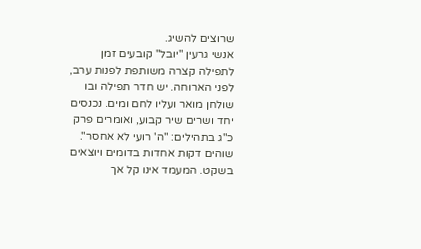שרוצים להשיג.
אנשי גרעין "יובל" קובעים זמן לתפילה קצרה משותפת לפנות ערב, לפני הארוחה. יש חדר תפילה ובו שולחן מואר ועליו לחם ומים. נכנסים יחד ושרים שיר קבוע, ואומרים פרק כ"ג בתהילים: "ה' רועי לא אחסר". שוהים דקות אחדות בדומים ויוצאים בשקט. המעמד אינו קל אך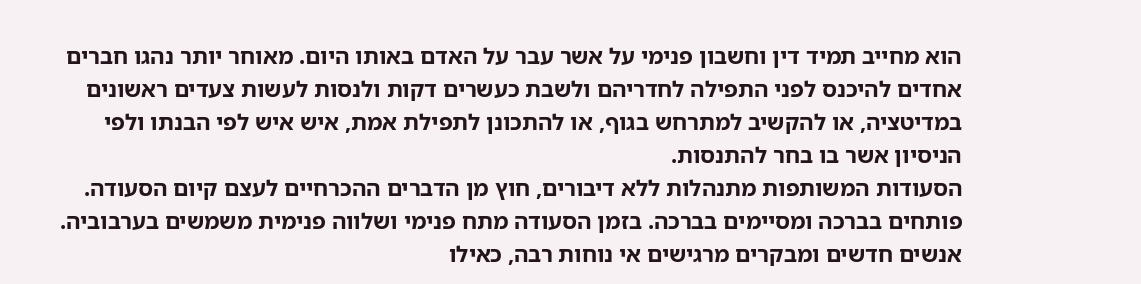הוא מחייב תמיד דין וחשבון פנימי על אשר עבר על האדם באותו היום. מאוחר יותר נהגו חברים אחדים להיכנס לפני התפילה לחדריהם ולשבת כעשרים דקות ולנסות לעשות צעדים ראשונים במדיטציה, או להקשיב למתרחש בגוף, או להתכונן לתפילת אמת, איש איש לפי הבנתו ולפי הניסיון אשר בו בחר להתנסות.
הסעודות המשותפות מתנהלות ללא דיבורים, חוץ מן הדברים ההכרחיים לעצם קיום הסעודה. פותחים בברכה ומסיימים בברכה. בזמן הסעודה מתח פנימי ושלווה פנימית משמשים בערבוביה. אנשים חדשים ומבקרים מרגישים אי נוחות רבה, כאילו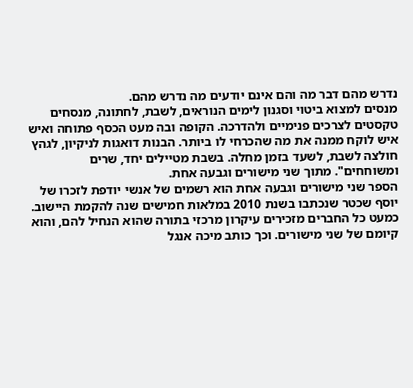נדרש מהם דבר מה והם אינם יודעים מה נדרש מהם.
מנסים למצוא ביטוי וסגנון לימים הנוראים, לשבת, לחתונה, מנסחים טקסטים לצרכים פנימיים ולהדרכה. הקופה ובה מעט הכסף פתוחה ואיש איש לוקח ממנה את מה שהכרחי לו ביותר. הבנות דואגות לניקיון, לגהץ חולצה לשבת, לשעד בזמן מחלה. בשבת מטיילים יחד, שרים ומשוחחים". מתוך שני מישורים וגבעה אחת.
הספר שני מישורים וגבעה אחת הוא רשמים של אנשי יודפת לזכרו של יוסף שכטר שנכתבו בשנת 2010 במלאות חמישים שנה להקמת היישוב. כמעט כל החברים מזכירים עיקרון מרכזי בתורה שהוא הנחיל להם, והוא קיומם של שני מישורים. וכך כותב מיכה אנגל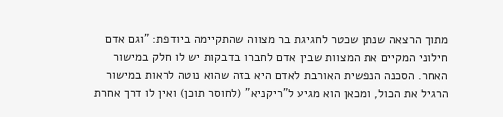מתוך הרצאה שנתן שכטר לחגיגת בר מצווה שהתקיימה ביודפת: "וגם אדם חילוני המקיים את המצוות שבין אדם לחברו בדבקות יש לו חלק במישור האחר. הסכנה הנפשית האורבת לאדם היא בזה שהוא נוטה לראות במישור הרגיל את הכול, ומכאן הוא מגיע ל"ריקניא" (לחוסר תוכן) ואין לו דרך אחרת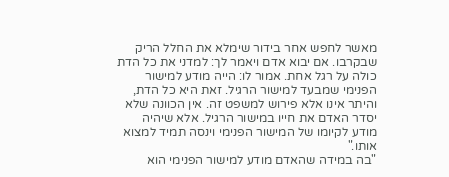מאשר לחפש אחר בידור שימלא את החלל הריק שבקרבו. אם יבוא אדם ויאמר לך: למדני את כל הדת כולה על רגל אחת. אמור לו: הייה מודע למישור הפנימי שמבעד למישור הרגיל. זאת היא כל הדת, והיתר אינו אלא פירוש למשפט זה. אין הכוונה שלא יסדר האדם את חייו במישור הרגיל. אלא שיהיה מודע לקיומו של המישור הפנימי וינסה תמיד למצוא אותו."
"בה במידה שהאדם מודע למישור הפנימי הוא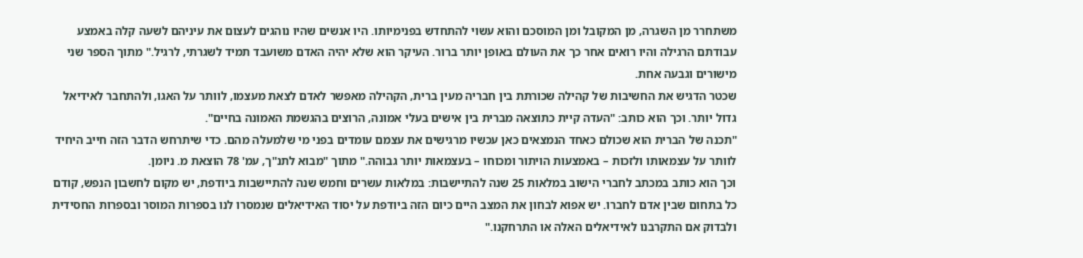משתחרר מן השגרה, מן המקובל ומן המוסכם והוא עשוי להתחדש בפנימיותו. היו אנשים שהיו נוהגים לעצום את עיניהם לשעה קלה באמצע עבודתם הרגילה והיו רואים אחר כך את העולם באופן יותר ברור. העיקר הוא שלא יהיה האדם משועבד תמיד לשגרתי, לרגיל." מתוך הספר שני מישורים וגבעה אחת.
שכטר הדגיש את החשיבות של קהילה שכורתת בין חבריה מעין ברית, הקהילה מאפשר לאדם לצאת מעצמו, לוותר על האגו, ולהתחבר לאידיאל גדול יותר. וכך הוא כותב: "העדה קיית כתוצאה מברית בין אישים בעלי אמונה, הרוצים בהגשמת האמונה בחיים".
"תכנה של הברית הוא שכולם כאחד הנמצאים כאן עכשיו מרגישים את עצמם עומדים בפני מי שלמעלה מהם. כדי שיתרחש הדבר הזה חייב היחיד לוותר על עצמאותו ולזכות – באמצעות הויתור ומכוחו – בעצמאות יותר גבוהה." מתוך "מבוא לתנ"ך, עמ' 78 הוצאת מ. ניומן.
וכך הוא כותב במכתב לחברי הישוב במלאות 25 שנה להתיישבות: במלאות עשרים וחמש שנה להתיישבות ביודפת, יש מקום לחשבון הנפש, קודם כל בתחום שבין אדם לחברו. יש אפוא לבחון את המצב היים כיום הזה ביודפת על יסוד האידיאלים שנמסרו לנו בספרות המוסר ובספרות החסידית ולבדוק אם התקרבנו לאידיאלים האלה או התרחקנו."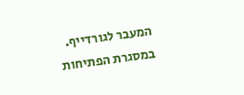המעבר לגורדייף.
במסגרת הפתיחות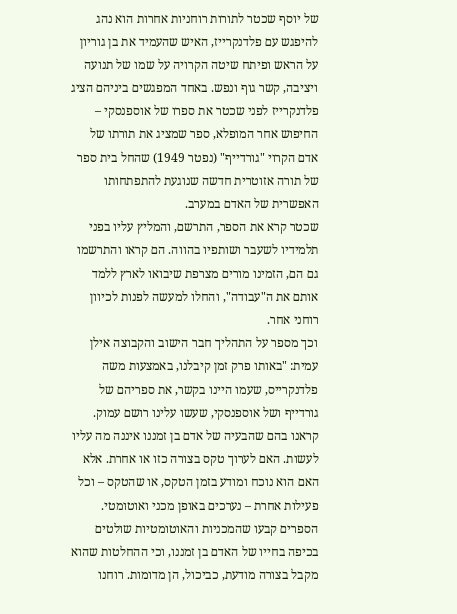של יוסף שכטר לתורות רוחניות אחרות הוא נהג להיפגש עם פלדנקרייז, האיש שהעמיד את בן גוריון על הראש ופיתח שיטה הקרויה על שמו של תנועה ויציבה, קשר גוף ונפש. באחד המפגשים ביניהם הציג פלדנקרייז לפני שכטר את ספרו של אוספנסקי – החיפוש אחר המופלא, ספר שמציג את תורתו של אדם הקרוי "גורדייף" (נפטר 1949) שהחל בית ספר של תורה אזוטרית חדשה שנוגעת להתפתחותו האפשרית של האדם במערב.
שכטר קרא את הספר, התרשם, והמליץ עליו בפני תלמידיו לשעבר ושותפיו בהווה. הם קראו והתרשמו גם הם, הזמינו מורים מצרפת שיבואו לארץ ללמד אותם את ה"עבודה", והחלו למעשה לפנות לכיוון רוחני אחר.
וכך מספר על התהליך חבר הישוב והקבוצה אילן עמית: "באותו פרק זמן קיבלנו, באמצעות משה פלדנקרייס, שעמו היינו בקשר, את ספריהם של גורדייף ושל אוספנסקי, שעשו עלינו רושם עמוק. קראנו בהם שהבעיה של אדם בן זמננו איננה מה עליו לעשות. האם לערוך טקס בצורה כזו או אחרת. אלא האם הוא נוכח ומודע בזמן הטקס, או שהטקס – וכל פעילות אחרת – נערכים באופן מכני ואוטומטי. הספרים קבעו שהמכניות והאוטומטיות שולטים בכיפה בחייו של האדם בן זמננו, וכי ההחלטות שהוא מקבל בצורה מודעת, כביכול, הן מדומות. רוחנו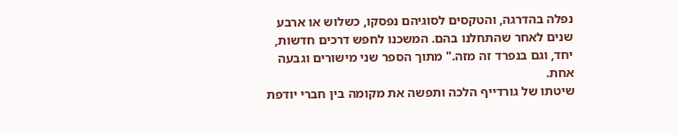נפלה בהדרגה, והטקסים לסוגיהם נפסקו, כשלוש או ארבע שנים לאחר שהתחלנו בהם. המשכנו לחפש דרכים חדשות, יחד, וגם בנפרד זה מזה." מתוך הספר שני מישורים וגבעה אחת.
שיטתו של גורדייף הלכה ותפשה את מקומה בין חברי יודפת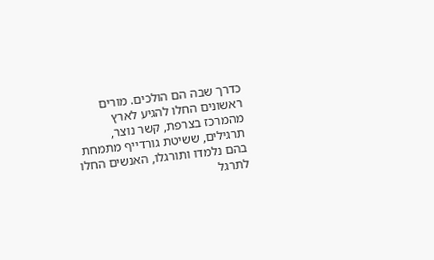כדרך שבה הם הולכים. מורים ראשונים החלו להגיע לארץ מהמרכז בצרפת, קשר נוצר, תרגילים, ששיטת גורדייף מתמחת בהם נלמדו ותורגלו, האנשים החלו לתרגל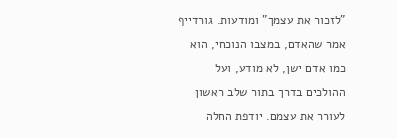"לזכור את עצמך" ומודעות. גורדייף אמר שהאדם, במצבו הנוכחי, הוא כמו אדם ישן, לא מודע, ועל ההולכים בדרך בתור שלב ראשון לעורר את עצמם. יודפת החלה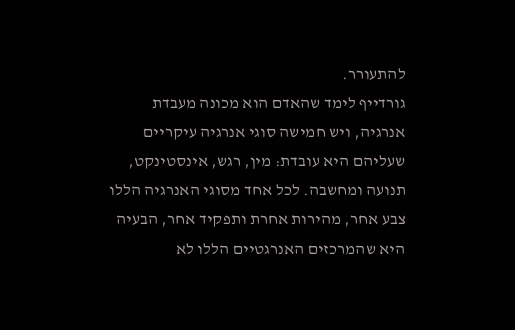להתעורר.
גורדייף לימד שהאדם הוא מכונה מעבדת אנרגיה, ויש חמישה סוגי אנרגיה עיקריים שעליהם היא עובדת: מין, רגש, אינסטינקט, תנועה ומחשבה. לכל אחד מסוגי האנרגיה הללו צבע אחר, מהירות אחרת ותפקיד אחר, הבעיה היא שהמרכזים האנרגטיים הללו לא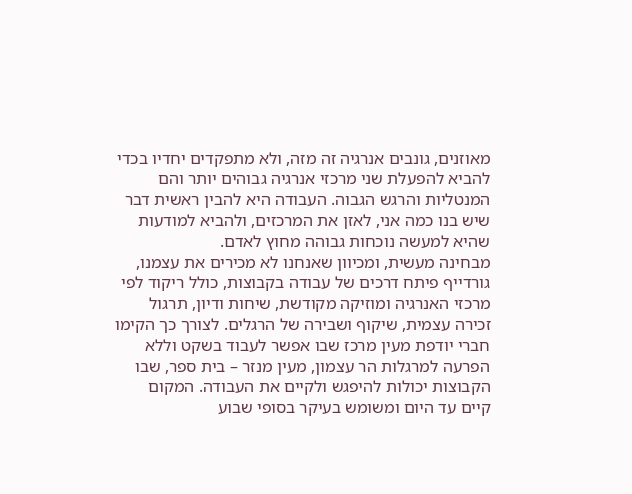מאוזנים, גונבים אנרגיה זה מזה, ולא מתפקדים יחדיו בכדי להביא להפעלת שני מרכזי אנרגיה גבוהים יותר והם המנטליות והרגש הגבוה. העבודה היא להבין ראשית דבר שיש בנו כמה אני, לאזן את המרכזים, ולהביא למודעות שהיא למעשה נוכחות גבוהה מחוץ לאדם.
מבחינה מעשית, ומכיוון שאנחנו לא מכירים את עצמנו, גורדייף פיתח דרכים של עבודה בקבוצות, כולל ריקוד לפי מרכזי האנרגיה ומוזיקה מקודשת, שיחות ודיון, תרגול זכירה עצמית, שיקוף ושבירה של הרגלים. לצורך כך הקימו חברי יודפת מעין מרכז שבו אפשר לעבוד בשקט וללא הפרעה למרגלות הר עצמון, מעין מנזר – בית ספר, שבו הקבוצות יכולות להיפגש ולקיים את העבודה. המקום קיים עד היום ומשומש בעיקר בסופי שבוע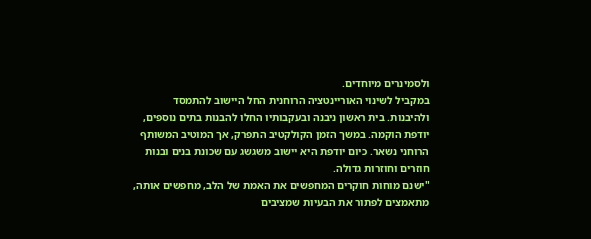ולסמינרים מיוחדים.
במקביל לשינוי האוריינטציה הרוחנית החל היישוב להתמסד ולהיבנות. בית ראשון ניבנה ובעקבותיו החלו להבנות בתים נוספים, יודפת הוקמה. במשך הזמן הקולקטיב התפרק, אך המוטיב המשותף הרוחני נשאר. כיום יודפת היא יישוב משגשג עם שכונת בנים ובנות חוזרים וחוזרות גדולה.
"ישנם מוחות חוקרים המחפשים את האמת של הלב, מחפשים אותה, מתאמצים לפתור את הבעיות שמציבים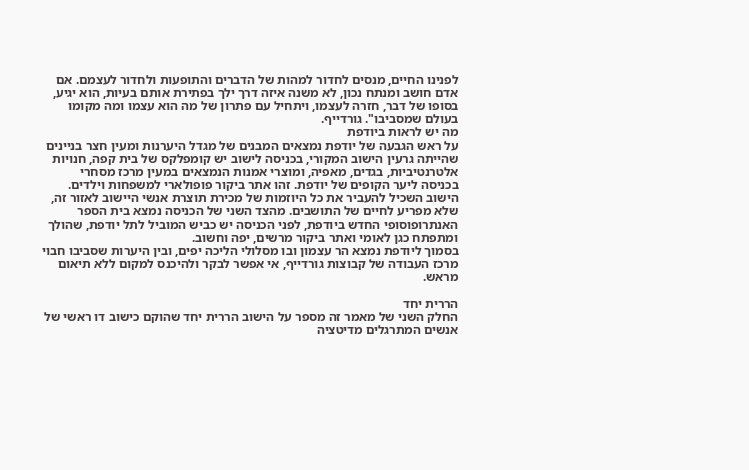לפנינו החיים, מנסים לחדור למהות של הדברים והתופעות ולחדור לעצמם. אם אדם חושב ומנתח נכון, לא משנה איזה דרך ילך בפתירת אותם בעיות, הוא יגיע, בסופו של דבר, חזרה לעצמו, ויתחיל עם פתרון של מה הוא עצמו ומה מקומו בעולם שמסביבו". גורדייף.
מה יש לראות ביודפת
על ראש הגבעה של יודפת נמצאים המבנים של מגדל היערנות ומעין חצר בניינים שהייתה גרעין הישוב המקורי, בכניסה לישוב יש קומפלקס של בית קפה, חנויות אלטרנטיביות, בגדים, מאפיה, ומוצרי אמנות הנמצאים במעין מרכז מסחרי בכניסה ליער הקופים של יודפת. זהו אתר ביקור פופולארי למשפחות וילדים. הישוב השכיל להעביר את כל היוזמות של מכירת תוצרת אנשי היישוב לאזור זה, שלא מפריע לחיים של התושבים. מהצד השני של הכניסה נמצא בית הספר האנתרופוסופי החדש ביודפת, לפני הכניסה יש כביש המוביל לתל יודפת, שהולך ומתפתח כגן לאומי ואתר ביקור מרשים, יפה וחשוב.
בסמוך ליודפת נמצא הר עצמון ובו מסלולי הליכה יפים, ובין היערות שסביבו חבוי מרכז העבודה של קבוצות גורדייף, אי אפשר לבקר ולהיכנס למקום ללא תיאום מראש.

הררית יחד
החלק השני של מאמר זה מספר על הישוב הררית יחד שהוקם כישוב דו ראשי של אנשים המתרגלים מדיטציה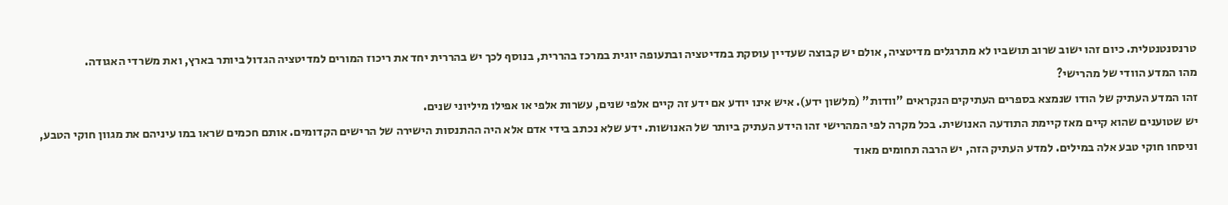טרנסנטנטלית. כיום זהו ישוב שרוב תושביו לא מתרגלים מדיטציה, אולם יש קבוצה שעדיין עוסקת במדיטציה ובתעופה יוגית במרכז בהררית, בנוסף לכך יש בהררית יחד את ריכוז המורים למדיטציה הגדול ביותר בארץ, ואת משרדי האגודה.
מהו המדע הוודי של מהרישי?
זהו המדע העתיק של הודו שנמצא בספרים העתיקים הנקראים "וודות" (מלשון ידע). איש אינו יודע אם ידע זה קיים אלפי שנים, עשרות אלפי או אפילו מיליוני שנים.
יש שטוענים שהוא קיים מאז קיימת התודעה האנושית. בכל מקרה לפי המהרישי זהו הידע העתיק ביותר של האנושות. ידע שלא נכתב בידי אדם אלא היה ההתנסות הישירה של הרישים הקדומים. אותם חכמים שראו במו עיניהם את מגוון חוקי הטבע, וניסחו חוקי טבע אלה במילים. למדע העתיק הזה, יש הרבה תחומים מאוד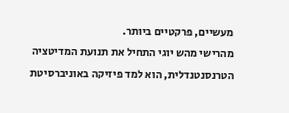מעשיים, פרקטיים ביותר.
מהרישי מהש יוגי התחיל את תנועת המדיטציה הטרנסנטנדלית, הוא למד פיזיקה באוניברסיטת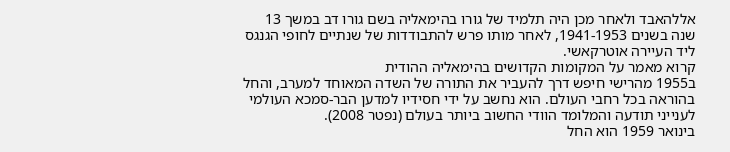אללהאבד ולאחר מכן היה תלמיד של גורו בהימאליה בשם גורו דב במשך 13 שנה בשנים 1941-1953, לאחר מותו פרש להתבודדות של שנתיים לחופי הגנגס ליד העיירה אוטרקאשי.
קרוא מאמר על המקומות הקדושים בהימאליה ההודית
ב1955 מהרישי חיפש דרך להעביר את התורה של השדה המאוחד למערב, והחל בהוראה בכל רחבי העולם. הוא נחשב על ידי חסידיו למדען הבר-סמכא העולמי לענייני תודעה והמלומד הוודי החשוב ביותר בעולם (נפטר 2008).
בינואר 1959 הוא החל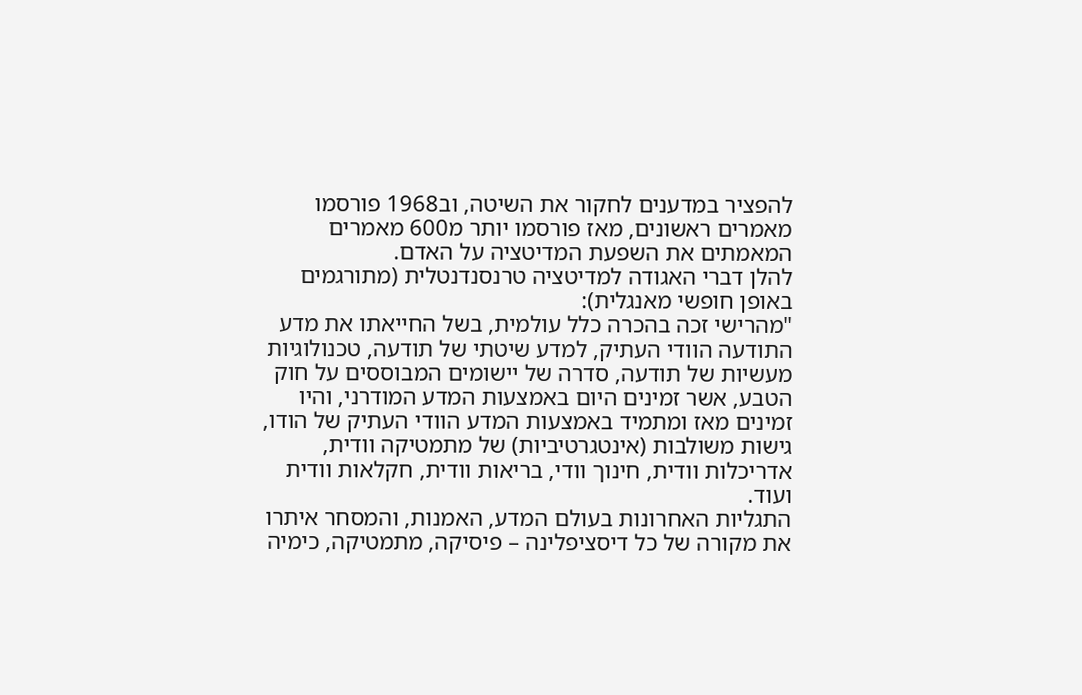להפציר במדענים לחקור את השיטה, וב1968 פורסמו מאמרים ראשונים, מאז פורסמו יותר מ600 מאמרים המאמתים את השפעת המדיטציה על האדם.
להלן דברי האגודה למדיטציה טרנסנדנטלית (מתורגמים באופן חופשי מאנגלית):
"מהרישי זכה בהכרה כלל עולמית, בשל החייאתו את מדע התודעה הוודי העתיק, למדע שיטתי של תודעה, טכנולוגיות מעשיות של תודעה, סדרה של יישומים המבוססים על חוק הטבע, אשר זמינים היום באמצעות המדע המודרני, והיו זמינים מאז ומתמיד באמצעות המדע הוודי העתיק של הודו, גישות משולבות (אינטגרטיביות) של מתמטיקה וודית, אדריכלות וודית, חינוך וודי, בריאות וודית, חקלאות וודית ועוד.
התגליות האחרונות בעולם המדע, האמנות, והמסחר איתרו את מקורה של כל דיסציפלינה – פיסיקה, מתמטיקה, כימיה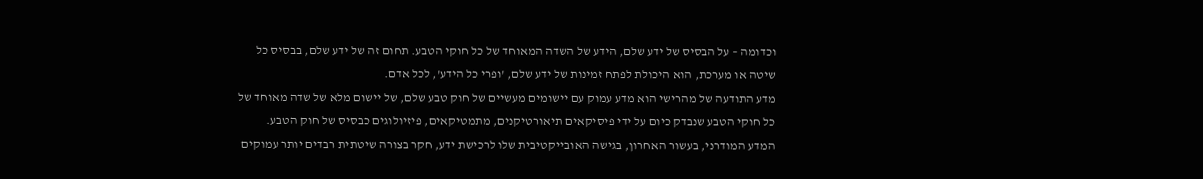וכדומה – על הבסיס של ידע שלם, הידע של השדה המאוחד של כל חוקי הטבע. תחום זה של ידע שלם, בבסיס כל שיטה או מערכת, הוא היכולת לפתח זמינות של ידע שלם, 'ופרי כל הידע', לכל אדם.
מדע התודעה של מהרישי הוא מדע עמוק עם יישומים מעשיים של חוק טבע שלם, של יישום מלא של שדה מאוחד של כל חוקי הטבע שנבדק כיום על ידי פיסיקאים תיאורטיקנים, מתמטיקאים, פיזיולוגים כבסיס של חוק הטבע.
המדע המודרני, בעשור האחרון, בגישה האובייקטיבית שלו לרכישת ידע, חקר בצורה שיטתית רבדים יותר עמוקים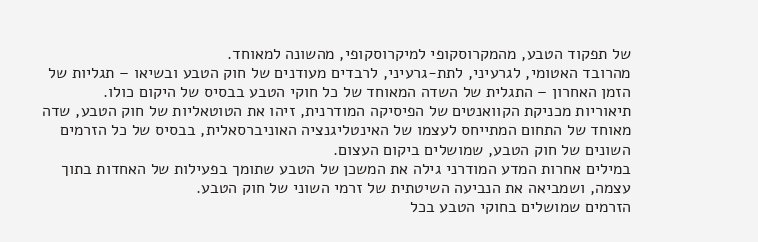של תפקוד הטבע, מהמקרוסקופי למיקרוסקופי, מהשונה למאוחד.
מהרובד האטומי, לגרעיני, לתת-גרעיני, לרבדים מעודנים של חוק הטבע ובשיאו – תגליות של הזמן האחרון – התגלית של השדה המאוחד של כל חוקי הטבע בבסיס של היקום כולו.
תיאוריות מכניקת הקוואנטים של הפיסיקה המודרנית, זיהו את הטוטאליות של חוק הטבע, שדה מאוחד של התחום המתייחס לעצמו של האינטליגנציה האוניברסאלית, בבסיס של כל הזרמים השונים של חוק הטבע, שמושלים ביקום העצום.
במילים אחרות המדע המודרני גילה את המשכן של הטבע שתומך בפעילות של האחדות בתוך עצמה, ושמביאה את הנביעה השיטתית של זרמי השוני של חוק הטבע.
הזרמים שמושלים בחוקי הטבע בכל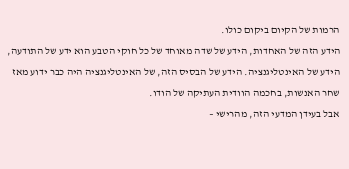הרמות של הקיום ביקום כולו.
הידע הזה של האחדות, הידע של שדה מאוחד של כל חוקי הטבע הוא ידע של התודעה, הידע של האינטליגנציה. הידע של הבסיס הזה, של האינטליגנציה היה כבר ידוע מאז שחר האנשות, בחכמה הוודית העתיקה של הודו.
אבל בעידן המדעי הזה, מהרישי –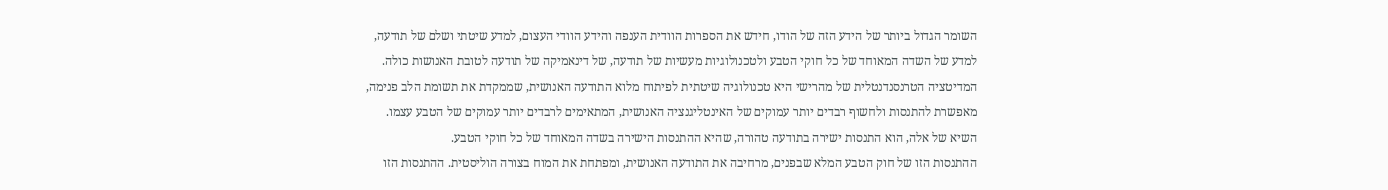השומר הגדול ביותר של הידע הזה של הודו, חידש את הספרות הוודית הענפה והידע הוודי העצום, למדע שיטתי ושלם של תודעה, למדע של השדה המאוחד של כל חוקי הטבע ולטכנולוגיות מעשיות של תודעה, של דינאמיקה של תודעה לטובת האנושות כולה.
המדיטציה הטרנסנדנטלית של מהרישי היא טכנולוגיה שיטתית לפיתוח מלוא התודעה האנושית, שממקדת את תשומת הלב פנימה, מאפשרת להתנסות ולחשוף רבדים יותר עמוקים של האינטליגנציה האנושית, המתאימים לרבדים יותר עמוקים של הטבע עצמו. השיא של אלה, הוא התנסות ישירה בתודעה טהורה, שהיא ההתנסות הישירה בשדה המאוחד של כל חוקי הטבע.
ההתנסות הזו של חוק הטבע המלא שבפנים, מרחיבה את התודעה האנושית, ומפתחת את המוח בצורה הוליסטית. ההתנסות הזו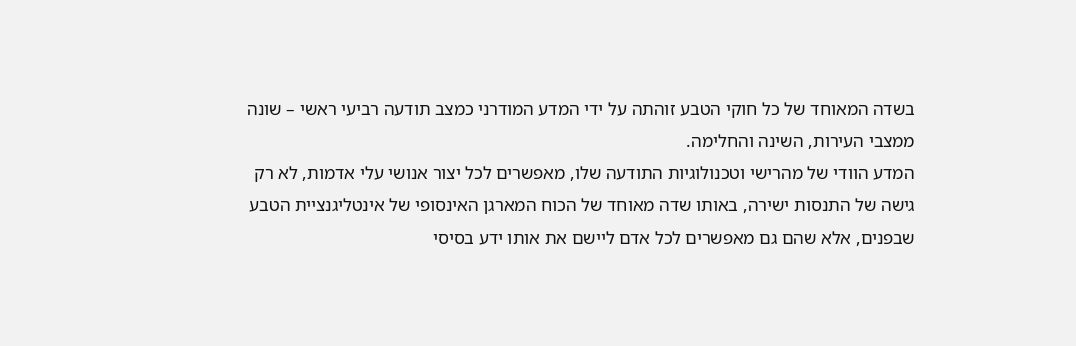בשדה המאוחד של כל חוקי הטבע זוהתה על ידי המדע המודרני כמצב תודעה רביעי ראשי – שונה ממצבי העירות, השינה והחלימה.
המדע הוודי של מהרישי וטכנולוגיות התודעה שלו, מאפשרים לכל יצור אנושי עלי אדמות, לא רק גישה של התנסות ישירה, באותו שדה מאוחד של הכוח המארגן האינסופי של אינטליגנציית הטבע שבפנים, אלא שהם גם מאפשרים לכל אדם ליישם את אותו ידע בסיסי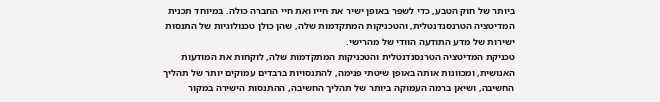ביותר של חוק הטבע, כדי לשפר באופן ישיר את חייו ואת חיי החברה כולה. במיוחד תכנית המדיטציה הטרנסנדנטלית, והטכניקות המתקדמות שלה, שהן כולן טכנולוגיות של התנסות ישירות של מדע התודעה הוודי של מהרישי.
טכניקת המדיטציה הטרנסנדנטלית והטכניקות המתקדמות שלה, לוקחות את המודעות האנושית, ומכוונות אותה באופן שיטתי פנימה, להתנסויות ברבדים עמוקים יותר של תהליך החשיבה, ושיאן ברמה העמוקה ביותר של תהליך החשיבה, ההתנסות הישירה במקור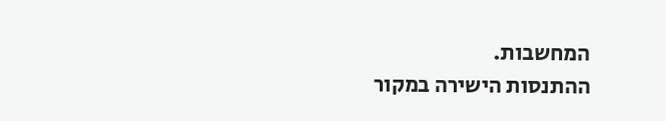המחשבות.
ההתנסות הישירה במקור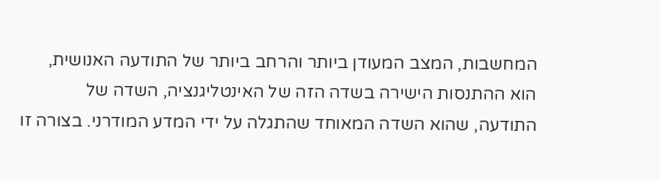המחשבות, המצב המעודן ביותר והרחב ביותר של התודעה האנושית, הוא ההתנסות הישירה בשדה הזה של האינטליגנציה, השדה של התודעה, שהוא השדה המאוחד שהתגלה על ידי המדע המודרני. בצורה זו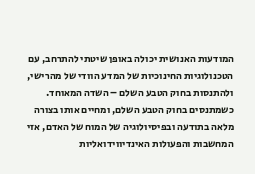המודעות האנושית יכולה באופן שיטתי להתרחב, עם הטכנולוגיות החינוכיות של המדע הוודי של מהרישי, ולהתנסות בחוק הטבע השלם – השדה המאוחד.
כשמתנסים בחוק הטבע השלם, ומחיים אותו בצורה מלאה בתודעה ובפיסיולוגיה של המוח של האדם, אזי המחשבות והפעולות האינדיווידואליות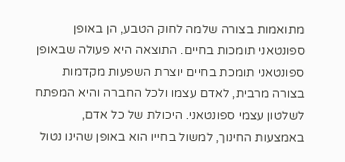מתואמות בצורה שלמה לחוק הטבע, הן באופן ספונטאני תומכות בחיים. התוצאה היא פעולה שבאופן ספונטאני תומכת בחיים יוצרת השפעות מקדמות בצורה מרבית, לאדם עצמו ולכל החברה והיא המפתח לשלטון עצמי ספונטאני. היכולת של כל אדם, באמצעות החינוך, למשול בחייו הוא באופן שהינו נטול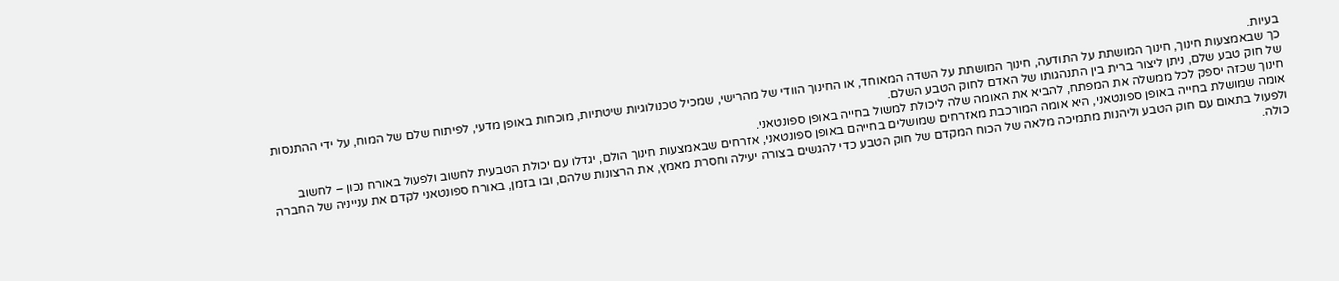בעיות.
כך שבאמצעות חינוך, חינוך המושתת על התודעה, חינוך המושתת על השדה המאוחד, או החינוך הוודי של מהרישי, שמכיל טכנולוגיות שיטתיות, מוכחות באופן מדעי, לפיתוח שלם של המוח, על ידי ההתנסות של חוק טבע שלם, ניתן ליצור ברית בין התנהגותו של האדם לחוק הטבע השלם.
חינוך שכזה יספק לכל ממשלה את המפתח, להביא את האומה שלה ליכולת למשול בחייה באופן ספונטאני.
אומה שמושלת בחייה באופן ספונטאני, היא אומה המורכבת מאזרחים שמושלים בחייהם באופן ספונטאני, אזרחים שבאמצעות חינוך הולם, יגדלו עם יכולת הטבעית לחשוב ולפעול באורח נכון – לחשוב ולפעול בתאום עם חוק הטבע וליהנות מתמיכה מלאה של הכוח המקדם של חוק הטבע כדי להגשים בצורה יעילה וחסרת מאמץ, את הרצונות שלהם, ובו בזמן, באורח ספונטאני לקדם את ענייניה של החברה כולה.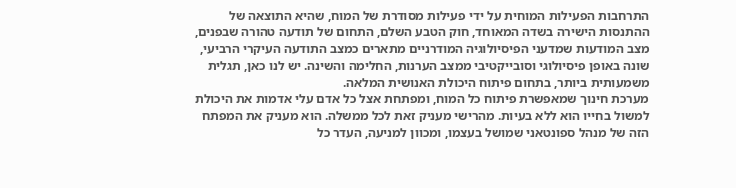התרחבות הפעילות המוחית על ידי פעילות מסודרת של המוח, שהיא התוצאה של ההתנסות הישירה בשדה המאוחד, חוק הטבע השלם, התחום של תודעה טהורה שבפנים, מצב המודעות שמדעני הפיסיולוגיה המודרניים מתארים כמצב התודעה העיקרי הרביעי, שונה באופן פיסיולוגי וסובייקטיבי ממצב הערנות, החלימה והשינה. יש לנו כאן, תגלית משמעותית ביותר, בתחום פיתוח היכולת האנושית המלאה.
מערכת חינוך שמאפשרת פיתוח כל המוח, ומפתחת אצל כל אדם עלי אדמות את היכולת למשול בחייו הוא ללא בעיות. מהרישי מעניק זאת לכל ממשלה. הוא מעניק את המפתח הזה של מנהל ספונטאני שמושל בעצמו, ומכוון למניעה, העדר כל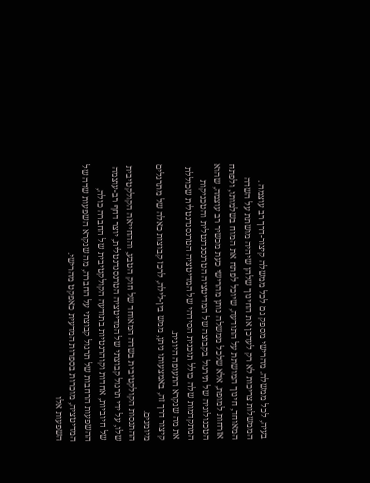בעיה, לכל ממשלה. מהרישי מספק גם לכל ממשלה קיצור-דרך רב עוצמה .
הממשלות צריכות לא רק לעדכן את החינוך שלהן שיהיה מושתת על השדה המאוחד, חינוך המושתת על התודעה, שיוכל לפתח את המוח בשלמותו, ולפתח אזרחות למופת, אלא שלכל ממשלה נותן מהרישי כעת מכשיר רב עוצמה, שהוא הטכנולוגיה של תירגול בקבוצה של המדיטציה הטרנסנדנטלית והטכניקות המתקדמות שלה כולל תוכנית הסידהי של המדיטציה הטרנסנדנטלית שכוללת את מה שנקרא התעופה היוגית.
קיצור דרך זה, באמצעותו ניתן, ממש בין-לילה, לרכז קבוצות כאלה של מתרגלים מיומנים.
ההתנסות הקולקטיבית בשדה המאוחד של חוק הטבע, וההחייאה הקולקטיבית שלו, על ידי תרגול קבוצתי של המדיטציה הטרנסנדנטלית, יוצר דחף רב-עוצמה של חיוביות, אחדות וקוהרנטיות בתודעה הקולקטיבית של החברה כולה, ההשפעות הרחבות של תרגול קבוצתי על החברה, מה שנקרא השפעות שדה של המדיטציה, מוכרות בספרות המדעית כאפקט מהרישי.
השפעות אלו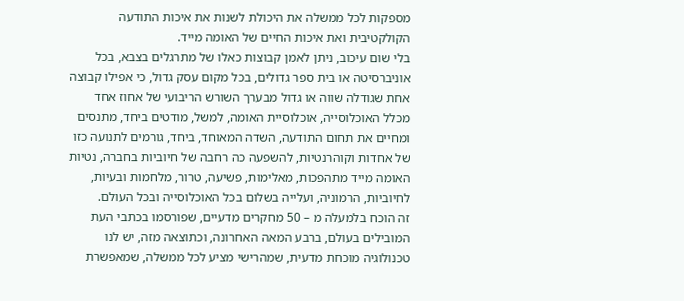מספקות לכל ממשלה את היכולת לשנות את איכות התודעה הקולקטיבית ואת איכות החיים של האומה מייד.
בלי שום עיכוב, ניתן לאמן קבוצות כאלו של מתרגלים בצבא, בכל אוניברסיטה או בית ספר גדולים, בכל מקום עסק גדול, כי אפילו קבוצה אחת שגודלה שווה או גדול מבערך השורש הריבועי של אחוז אחד מכלל האוכלוסייה, אוכלוסיית האומה, למשל, מודטים ביחד, מתנסים ומחיים את תחום התודעה, השדה המאוחד, ביחד, גורמים לתנועה כזו של אחדות וקוהרנטיות, להשפעה כה רחבה של חיוביות בחברה, נטיות האומה מייד מתהפכות, מאלימות, פשיעה, טרור, מלחמות ובעיות, לחיוביות, הרמוניה, ועלייה בשלום בכל האוכלוסייה ובכל העולם.
זה הוכח בלמעלה מ – 50 מחקרים מדעיים, שפורסמו בכתבי העת המובילים בעולם, ברבע המאה האחרונה, וכתוצאה מזה, יש לנו טכנולוגיה מוכחת מדעית, שמהרישי מציע לכל ממשלה, שמאפשרת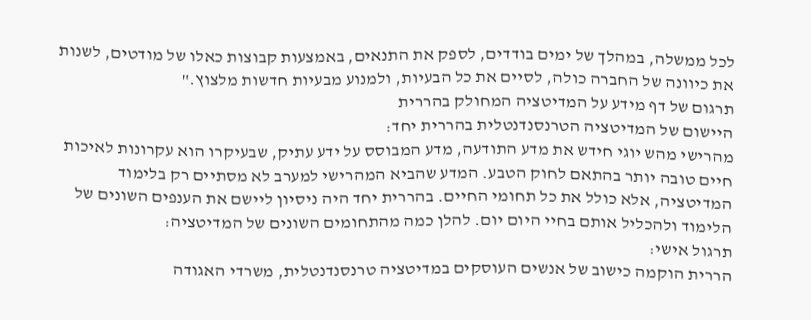לכל ממשלה, במהלך של ימים בודדים, לספק את התנאים, באמצעות קבוצות כאלו של מודטים, לשנות את כיוונה של החברה כולה, לסיים את כל הבעיות, ולמנוע מבעיות חדשות מלצוץ."
תרגום של דף מידע על המדיטציה המחולק בהררית
היישום של המדיטציה הטרנסנדנטלית בהררית יחד:
מהרישי מהש יוגי חידש את מדע התודעה, מדע המבוסס על ידע עתיק, שבעיקרו הוא עקרונות לאיכות חיים טובה יותר בהתאם לחוק הטבע. המדע שהביא המהרישי למערב לא מסתיים רק בלימוד המדיטציה, אלא כולל את כל תחומי החיים. בהררית יחד היה ניסיון ליישם את הענפים השונים של הלימוד ולהכליל אותם בחיי היום יום. להלן כמה מהתחומים השונים של המדיטציה:
תרגול אישי:
הררית הוקמה כישוב של אנשים העוסקים במדיטציה טרנסנדנטלית, משרדי האגודה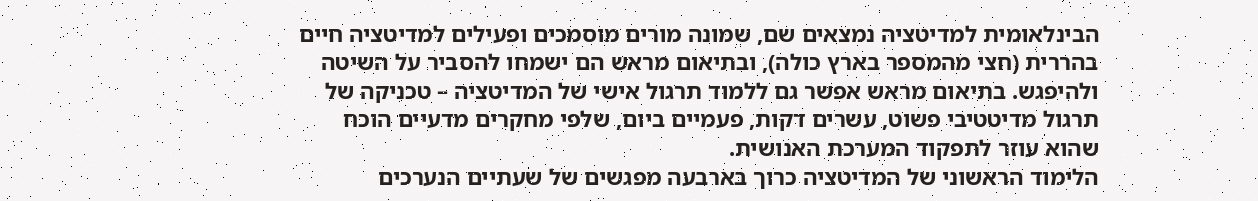הבינלאומית למדיטציה נמצאים שם, שמונה מורים מוסמכים ופעילים למדיטציה חיים בהררית (חצי מהמספר בארץ כולה), ובתיאום מראש הם ישמחו להסביר על השיטה ולהיפגש. בתיאום מראש אפשר גם ללמוד תרגול אישי של המדיטציה – טכניקה של תרגול מדיטטיבי פשוט, עשרים דקות, פעמיים ביום, שלפי מחקרים מדעיים הוכח שהוא עוזר לתפקוד המערכת האנושית.
הלימוד הראשוני של המדיטציה כרוך בארבעה מפגשים של שעתיים הנערכים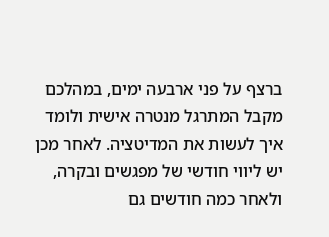ברצף על פני ארבעה ימים, במהלכם מקבל המתרגל מנטרה אישית ולומד איך לעשות את המדיטציה. לאחר מכן יש ליווי חודשי של מפגשים ובקרה, ולאחר כמה חודשים גם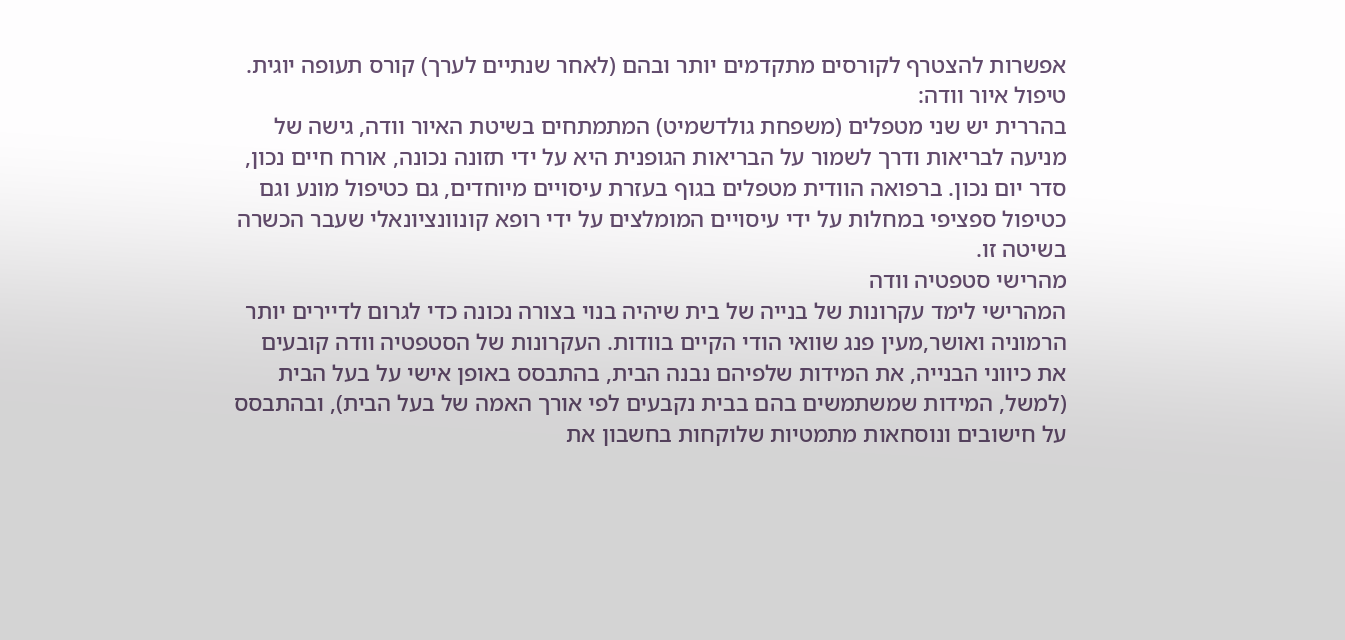אפשרות להצטרף לקורסים מתקדמים יותר ובהם (לאחר שנתיים לערך) קורס תעופה יוגית.
טיפול איור וודה:
בהררית יש שני מטפלים (משפחת גולדשמיט) המתמתחים בשיטת האיור וודה, גישה של מניעה לבריאות ודרך לשמור על הבריאות הגופנית היא על ידי תזונה נכונה, אורח חיים נכון, סדר יום נכון. ברפואה הוודית מטפלים בגוף בעזרת עיסויים מיוחדים, גם כטיפול מונע וגם כטיפול ספציפי במחלות על ידי עיסויים המומלצים על ידי רופא קונוונציונאלי שעבר הכשרה בשיטה זו.
מהרישי סטפטיה וודה
המהרישי לימד עקרונות של בנייה של בית שיהיה בנוי בצורה נכונה כדי לגרום לדיירים יותר הרמוניה ואושר,מעין פנג שוואי הודי הקיים בוודות. העקרונות של הסטפטיה וודה קובעים את כיווני הבנייה, את המידות שלפיהם נבנה הבית, בהתבסס באופן אישי על בעל הבית (למשל, המידות שמשתמשים בהם בבית נקבעים לפי אורך האמה של בעל הבית), ובהתבסס על חישובים ונוסחאות מתמטיות שלוקחות בחשבון את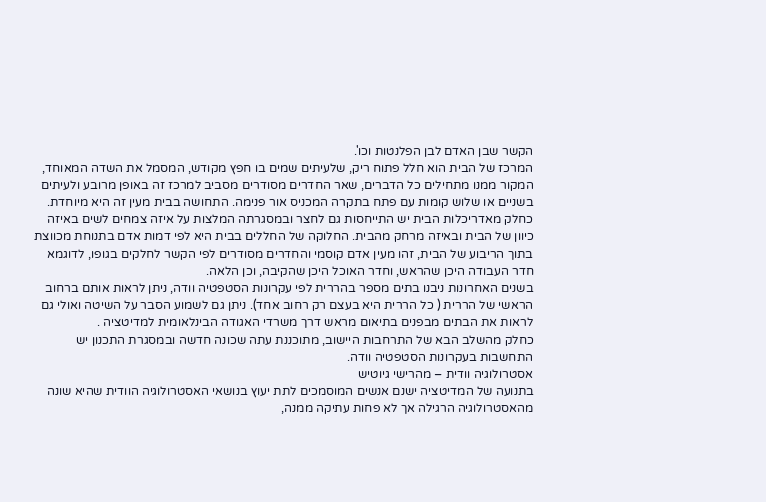הקשר שבן האדם לבן הפלנטות וכו'.
המרכז של הבית הוא חלל פתוח ריק, שלעיתים שמים בו חפץ מקודש, המסמל את השדה המאוחד, המקור ממנו מתחילים כל הדברים, שאר החדרים מסודרים מסביב למרכז זה באופן מרובע ולעיתים בשניים או שלוש קומות עם פתח בתקרה המכניס אור פנימה. התחושה בבית מעין זה היא מיוחדת.
כחלק מאדריכלות הבית יש התייחסות גם לחצר ובמסגרתה המלצות על איזה צמחים לשים באיזה כיוון של הבית ובאיזה מרחק מהבית. החלוקה של החללים בבית היא לפי דמות אדם בתנוחת מכווצת בתוך הריבוע של הבית, זהו מעין אדם קוסמי והחדרים מסודרים לפי הקשר לחלקים בגופו, לדוגמא חדר העבודה היכן שהראש, וחדר האוכל היכן שהקיבה, וכן הלאה.
בשנים האחרונות ניבנו בתים מספר בהררית לפי עקרונות הסטפטיה וודה, ניתן לראות אותם ברחוב הראשי של הררית ( כל הררית היא בעצם רק רחוב אחד). ניתן גם לשמוע הסבר על השיטה ואולי גם לראות את הבתים מבפנים בתיאום מראש דרך משרדי האגודה הבינלאומית למדיטציה .
כחלק מהשלב הבא של התרחבות היישוב, מתוכננת עתה שכונה חדשה ובמסגרת התכנון יש התחשבות בעקרונות הסטפטיה וודה.
אסטרולוגיה וודית – מהרישי גיוטיש
בתנועה של המדיטציה ישנם אנשים המוסמכים לתת יעוץ בנושאי האסטרולוגיה הוודית שהיא שונה מהאסטרולוגיה הרגילה אך לא פחות עתיקה ממנה,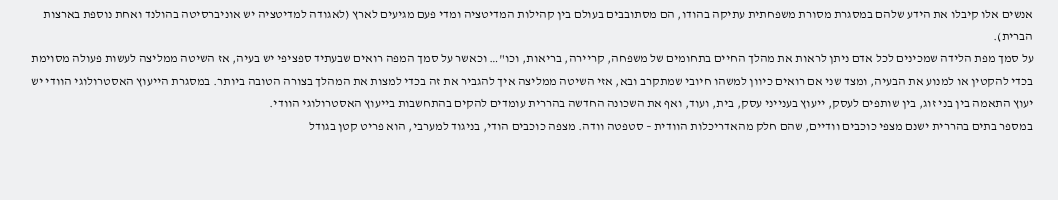אנשים אלו קיבלו את הידע שלהם במסגרת מסורת משפחתית עתיקה בהודו, הם מסתובבים בעולם בין קהילות המדיטציה ומדי פעם מגיעים לארץ (לאגודה למדיטציה יש אוניברסיטה בהולנד ואחת נוספת בארצות הברית).
על סמך מפת הלידה שמכינים לכל אדם ניתן לראות את מהלך החיים בתחומים של משפחה, קריירה, בריאות, וכו"… וכאשר על סמך המפה רואים שבעתיד ספציפי יש בעיה, אז השיטה ממליצה לעשות פעולה מסוימת בכדי להקטין או למנוע את הבעיה, ומצד שני אם רואים כיוון למשהו חיובי שמתקרב ובא, אזי השיטה ממליצה איך להגביר את זה בכדי למצות את המהלך בצורה הטובה ביותר. במסגרת הייעוץ האסטרולוגי הוודי יש יעוץ התאמה בין בני זוג, בין שותפים לעסק, ייעוץ בענייני עסק, בית, ועוד, ואף את השכונה החדשה בהררית עומדים להקים בהתחשבות בייעוץ האסטרולוגי הוודי.
במספר בתים בהררית ישנם מצפי כוכבים וודיים, שהם חלק מהאדריכלות הוודית – סטפטה וודה. מצפה כוכבים הודי, בניגוד למערבי, הוא פריט קטן בגודל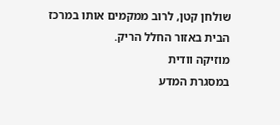שולחן קטן, לרוב ממקמים אותו במרכז הבית באזור החלל הריק.
מוזיקה וודית
במסגרת המדע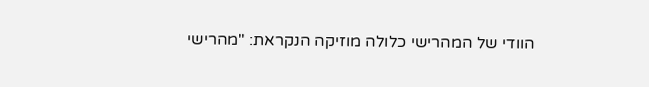הוודי של המהרישי כלולה מוזיקה הנקראת: "מהרישי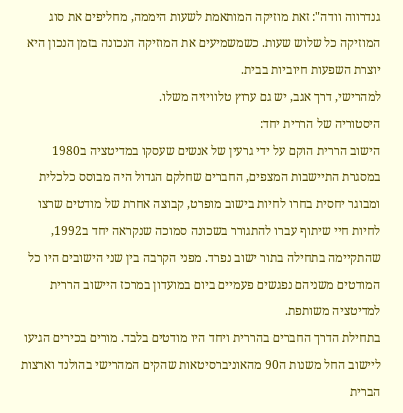גנדרווה וודה": זאת מוזיקה המותאמת לשעות היממה, מחליפים את סוג המוזיקה כל שלוש שעות. כשמשמיעים את המוזיקה הנכונה בזמן הנכון היא יוצרת השפעות חיוביות בבית.
למהרישי, דרך אגב, יש גם ערוץ טלוויזיה משלו.
היסטוריה של הררית יחד:
הישוב הררית הוקם על ידי גרעין של אנשים שעסקו במדיטציה ב1980 במסגרת התיישבות המצפים, החברים שחלקם הגדול היה מבוסס כלכלית ומבוגר יחסית בחרו לחיות בישוב מופרט, קבוצה אחרת של מודטים שרצו לחיות חיי שיתוף עברו להתגורר בשכונה סמוכה שנקראה יחד ב1992, שהתקיימה בתחילה בתור ישוב נפרד. מפני הקרבה בין שני הישובים היו כל המודטים משניהם נפגשים פעמיים ביום במועדון במרכז היישוב הררית למדיטציה משותפת.
בתחילת הדרך החברים בהררית ויחד היו מודטים בלבד. מורים בכירים הגיעו ליישוב החל משנות ה90 מהאוניברסיטאות שהקים המהרישי בהולנד וארצות הברית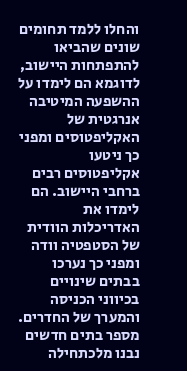והחלו ללמד תחומים שונים שהביאו להתפתחות היישוב, לדוגמא הם לימדו על ההשפעה המיטיבה אנרגטית של האקליפטוסים ומפני כך ניטעו אקליפטוסים רבים ברחבי היישוב. הם לימדו את האדריכלות הוודית של הסטפטיה וודה ומפני כך נערכו בבתים שינויים בכיווני הכניסה והמערך של החדרים. מספר בתים חדשים נבנו מלכתחילה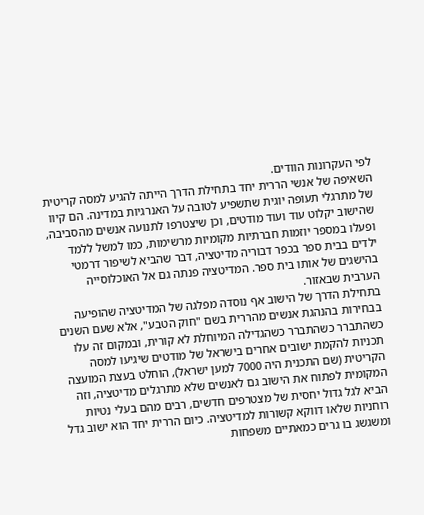לפי העקרונות הוודים.
השאיפה של אנשי הררית יחד בתחילת הדרך הייתה להגיע למסה קריטית של מתרגלי תעופה יוגית שתשפיע לטובה על האנרגיות במדינה. הם קיוו שהישוב יקלוט עוד ועוד מודטים, וכן שיצטרפו לתנועה אנשים מהסביבה, ופעלו במספר יוזמות חברתיות מקומיות מרשימות, כמו למשל ללמד ילדים בבית ספר בכפר דבוריה מדיטציה, דבר שהביא לשיפור דרמטי בהישגים של אותו בית ספר. המדיטציה פנתה גם אל האוכלוסייה הערבית שבאזור.
בתחילת הדרך של הישוב אף נוסדה מפלגה של המדיטציה שהופיעה בבחירות בהנהגת אנשים מהררית בשם "חוק הטבע", אלא שעם השנים כשהתברר כשהתברר כשהגדילה המיוחלת לא קורית, ובמקום זה עלו תכניות להקמת ישובים אחרים בישראל של מודטים שיגיעו למסה הקריטית (שם התכנית היה 7000 למען ישראל), הוחלט בעצת המועצה המקומית לפתוח את הישוב גם לאנשים שלא מתרגלים מדיטציה, וזה הביא לגל גדול יחסית של מצטרפים חדשים, רבים מהם בעלי נטיות רוחניות שלאו דווקא קשורות למדיטציה. כיום הררית יחד הוא ישוב גדל ומשגשג בו גרים כמאתיים משפחות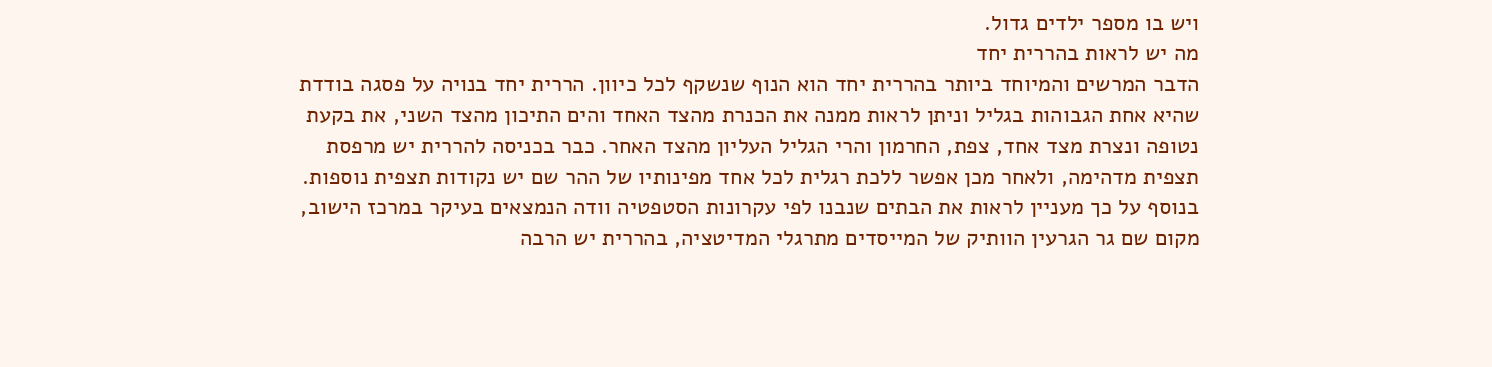ויש בו מספר ילדים גדול.
מה יש לראות בהררית יחד
הדבר המרשים והמיוחד ביותר בהררית יחד הוא הנוף שנשקף לכל כיוון. הררית יחד בנויה על פסגה בודדת שהיא אחת הגבוהות בגליל וניתן לראות ממנה את הכנרת מהצד האחד והים התיכון מהצד השני, את בקעת נטופה ונצרת מצד אחד, צפת, החרמון והרי הגליל העליון מהצד האחר. כבר בכניסה להררית יש מרפסת תצפית מדהימה, ולאחר מכן אפשר ללכת רגלית לכל אחד מפינותיו של ההר שם יש נקודות תצפית נוספות.
בנוסף על כך מעניין לראות את הבתים שנבנו לפי עקרונות הסטפטיה וודה הנמצאים בעיקר במרכז הישוב, מקום שם גר הגרעין הוותיק של המייסדים מתרגלי המדיטציה, בהררית יש הרבה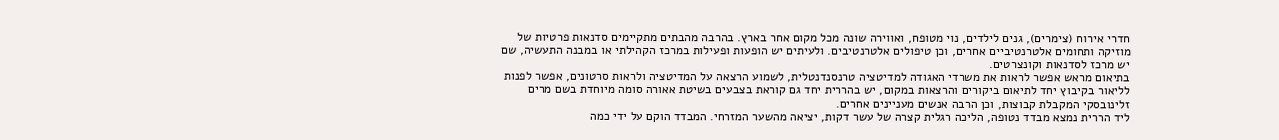חדרי אירוח (צימרים), גנים לילדים, נוי מטופח, ואווירה שונה מכל מקום אחר בארץ. בהרבה מהבתים מתקיימים סדנאות פרטיות של מוזיקה ותחומים אלטרנטיביים אחרים, וכן טיפולים אלטרנטיבים. ולעיתים יש הופעות ופעילות במרכז הקהילתי או במבנה התעשיה, שם יש מרכז לסדנאות וקונצרטים.
בתיאום מראש אפשר לראות את משרדי האגודה למדיטציה טרנסנדנטלית, לשמוע הרצאה על המדיטציה ולראות סרטונים, אפשר לפנות לליאור בקיבוץ יחד לתיאום ביקורים והרצאות במקום, יש בהררית יחד גם קוראת בצבעים בשיטת אאורה סומה מיוחדת בשם מרים זלינובסקי המקבלת קבוצות, וכן הרבה אנשים מעניינים אחרים.
ליד הררית נמצא מבדד נטופה, הליכה רגלית קצרה של עשר דקות, יציאה מהשער המזרחי. המבדד הוקם על ידי כמה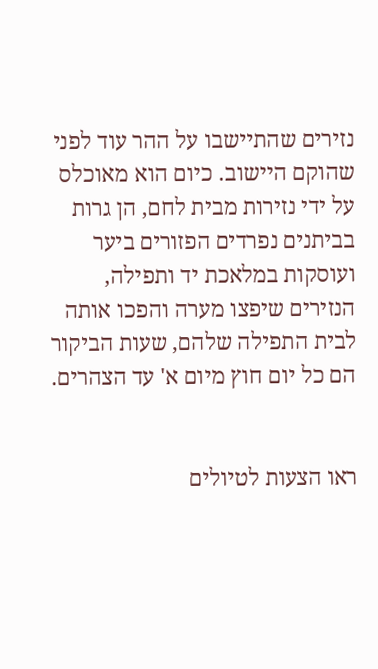נזירים שהתיישבו על ההר עוד לפני שהוקם היישוב. כיום הוא מאוכלס על ידי נזירות מבית לחם, הן גרות בביתנים נפרדים הפזורים ביער ועוסקות במלאכת יד ותפילה, הנזירים שיפצו מערה והפכו אותה לבית התפילה שלהם, שעות הביקור הם כל יום חוץ מיום א' עד הצהרים.


ראו הצעות לטיולים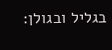בגליל ובגולן: